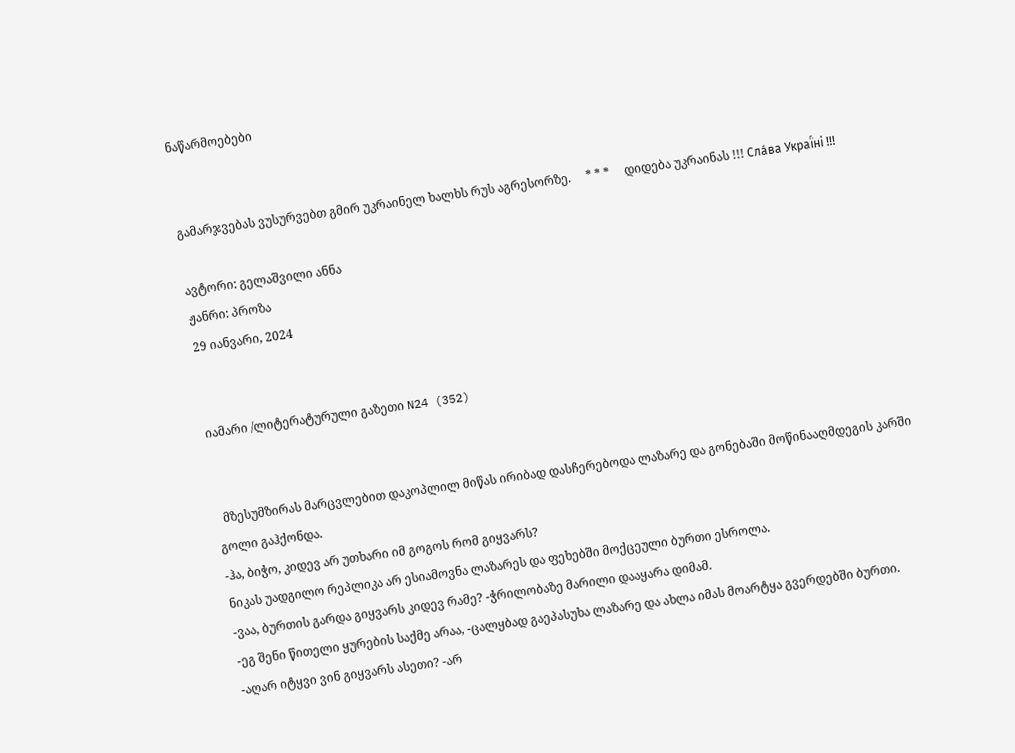ნაწარმოებები


გამარჯვებას ვუსურვებთ გმირ უკრაინელ ხალხს რუს აგრესორზე.     * * *     დიდება უკრაინას !!! Сла́ва Украї́ні !!!

ავტორი: გელაშვილი ანნა
ჟანრი: პროზა
29 იანვარი, 2024


იამარი /ლიტერატურული გაზეთი N24 (352)


  მზესუმზირას მარცვლებით დაკოპლილ მიწას ირიბად დასჩერებოდა ლაზარე და გონებაში მოწინააღმდეგის კარში გოლი გაჰქონდა.
-ჰა, ბიჭო, კიდევ არ უთხარი იმ გოგოს რომ გიყვარს?
ნიკას უადგილო რეპლიკა არ ესიამოვნა ლაზარეს და ფეხებში მოქცეული ბურთი ესროლა.
-ვაა, ბურთის გარდა გიყვარს კიდევ რამე? -ჭრილობაზე მარილი დააყარა დიმამ.
-ეგ შენი წითელი ყურების საქმე არაა, -ცალყბად გაეპასუხა ლაზარე და ახლა იმას მოარტყა გვერდებში ბურთი.
-აღარ იტყვი ვინ გიყვარს ასეთი? -არ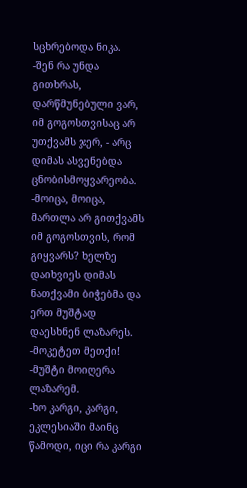სცხრებოდა ნიკა.
-შენ რა უნდა გითხრას, დარწმუნებული ვარ, იმ გოგოსთვისაც არ უთქვამს ჯერ, - არც დიმას ასვენებდა ცნობისმოყვარეობა.
-მოიცა, მოიცა, მართლა არ გითქვამს იმ გოგოსთვის, რომ გიყვარს? ხელზე დაიხვიეს დიმას ნათქვამი ბიჭებმა და ერთ მუშტად დაესხნენ ლაზარეს.
-მოკეტეთ მეთქი! -მუშტი მოიღერა ლაზარემ.
-ხო კარგი, კარგი, ეკლესიაში მაინც წამოდი, იცი რა კარგი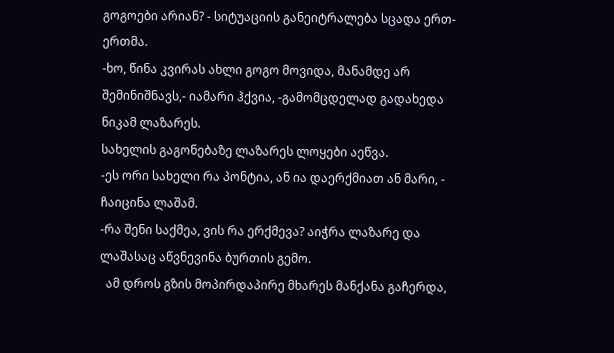გოგოები არიან? - სიტუაციის განეიტრალება სცადა ერთ-ერთმა.
-ხო, წინა კვირას ახლი გოგო მოვიდა, მანამდე არ შემინიშნავს,- იამარი ჰქვია, -გამომცდელად გადახედა ნიკამ ლაზარეს.
სახელის გაგონებაზე ლაზარეს ლოყები აეწვა.
-ეს ორი სახელი რა პონტია, ან ია დაერქმიათ ან მარი, - ჩაიცინა ლაშამ.
-რა შენი საქმეა, ვის რა ერქმევა? აიჭრა ლაზარე და ლაშასაც აწვნევინა ბურთის გემო.
  ამ დროს გზის მოპირდაპირე მხარეს მანქანა გაჩერდა,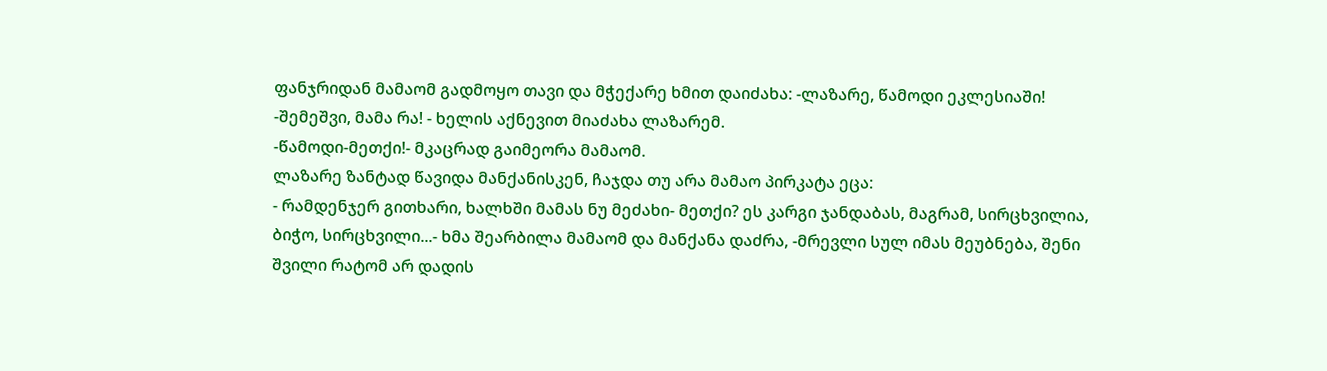ფანჯრიდან მამაომ გადმოყო თავი და მჭექარე ხმით დაიძახა: -ლაზარე, წამოდი ეკლესიაში!
-შემეშვი, მამა რა! - ხელის აქნევით მიაძახა ლაზარემ.
-წამოდი-მეთქი!- მკაცრად გაიმეორა მამაომ.
ლაზარე ზანტად წავიდა მანქანისკენ, ჩაჯდა თუ არა მამაო პირკატა ეცა:
- რამდენჯერ გითხარი, ხალხში მამას ნუ მეძახი- მეთქი? ეს კარგი ჯანდაბას, მაგრამ, სირცხვილია, ბიჭო, სირცხვილი...- ხმა შეარბილა მამაომ და მანქანა დაძრა, -მრევლი სულ იმას მეუბნება, შენი შვილი რატომ არ დადის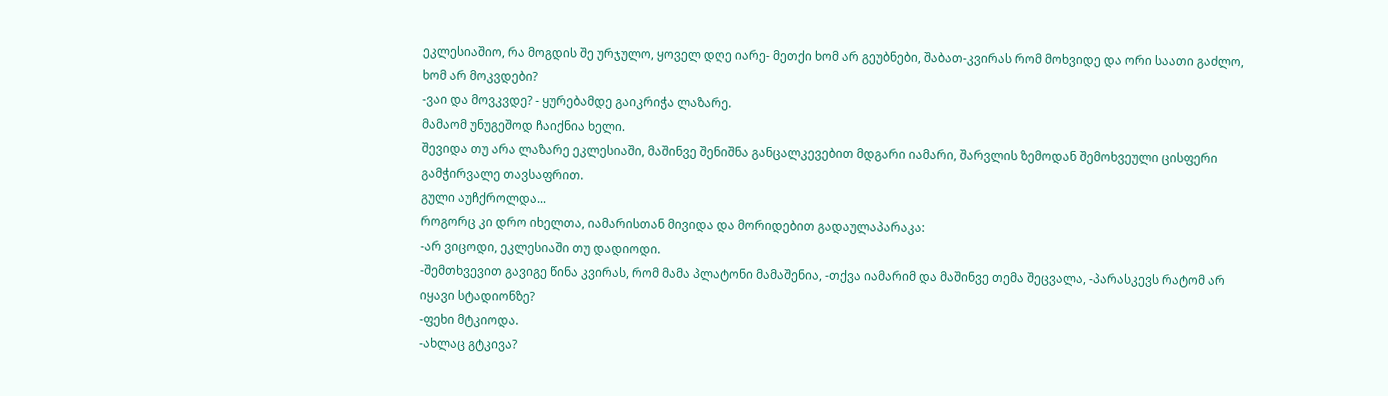ეკლესიაშიო, რა მოგდის შე ურჯულო, ყოველ დღე იარე- მეთქი ხომ არ გეუბნები, შაბათ-კვირას რომ მოხვიდე და ორი საათი გაძლო, ხომ არ მოკვდები?
-ვაი და მოვკვდე? - ყურებამდე გაიკრიჭა ლაზარე.
მამაომ უნუგეშოდ ჩაიქნია ხელი.
შევიდა თუ არა ლაზარე ეკლესიაში, მაშინვე შენიშნა განცალკევებით მდგარი იამარი, შარვლის ზემოდან შემოხვეული ცისფერი გამჭირვალე თავსაფრით.
გული აუჩქროლდა...
როგორც კი დრო იხელთა, იამარისთან მივიდა და მორიდებით გადაულაპარაკა:
-არ ვიცოდი, ეკლესიაში თუ დადიოდი.
-შემთხვევით გავიგე წინა კვირას, რომ მამა პლატონი მამაშენია, -თქვა იამარიმ და მაშინვე თემა შეცვალა, -პარასკევს რატომ არ იყავი სტადიონზე?
-ფეხი მტკიოდა.
-ახლაც გტკივა?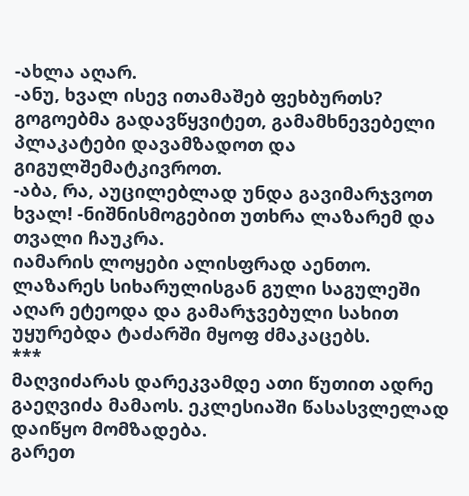-ახლა აღარ.
-ანუ, ხვალ ისევ ითამაშებ ფეხბურთს? გოგოებმა გადავწყვიტეთ, გამამხნევებელი პლაკატები დავამზადოთ და გიგულშემატკივროთ.
-აბა, რა, აუცილებლად უნდა გავიმარჯვოთ ხვალ! -ნიშნისმოგებით უთხრა ლაზარემ და თვალი ჩაუკრა.
იამარის ლოყები ალისფრად აენთო.
ლაზარეს სიხარულისგან გული საგულეში აღარ ეტეოდა და გამარჯვებული სახით უყურებდა ტაძარში მყოფ ძმაკაცებს.
***
მაღვიძარას დარეკვამდე ათი წუთით ადრე გაეღვიძა მამაოს. ეკლესიაში წასასვლელად დაიწყო მომზადება.
გარეთ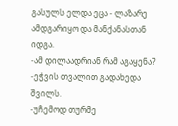გასულს ელდა ეცა - ლაზარე ამდგარიყო და მანქანასთან იდგა.
-ამ დილაადრიან რამ აგაყენა? -ეჭვის თვალით გადახედა შვილს.
-უჩემოდ თურმე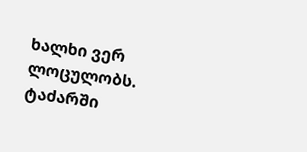ხალხი ვერ ლოცულობს. ტაძარში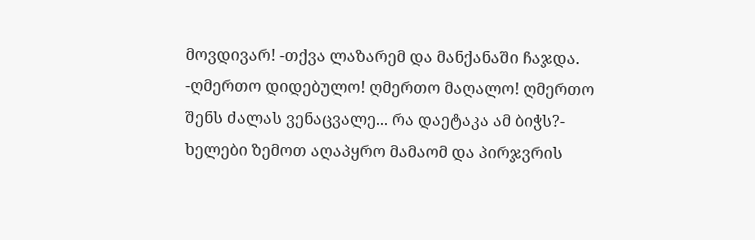მოვდივარ! -თქვა ლაზარემ და მანქანაში ჩაჯდა.
-ღმერთო დიდებულო! ღმერთო მაღალო! ღმერთო შენს ძალას ვენაცვალე... რა დაეტაკა ამ ბიჭს?- ხელები ზემოთ აღაპყრო მამაომ და პირჯვრის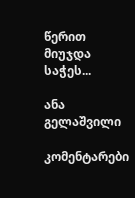წერით მიუჯდა საჭეს...

ანა გელაშვილი

კომენტარები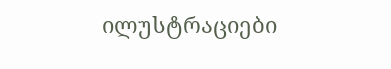ილუსტრაციები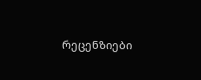რეცენზიები